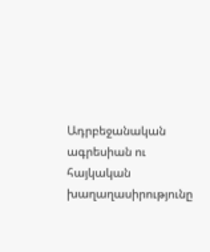Ադրբեջանական ագրեսիան ու հայկական խաղաղասիրությունը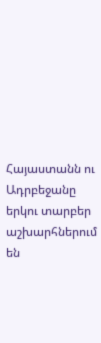Հայաստանն ու Ադրբեջանը երկու տարբեր աշխարհներում են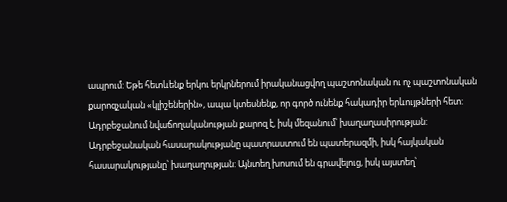ապրում: Եթե հետևենք երկու երկրներում իրականացվող պաշտոնական ու ոչ պաշտոնական քարոզչական «կլիշեներին», ապա կտեսնենք, որ գործ ունենք հակադիր երևույթների հետ: Ադրբեջանում նվաճողականության քարոզ է, իսկ մեզանում՝ խաղաղասիրության: Ադրբեջանական հասարակությանը պատրաստում են պատերազմի, իսկ հայկական հասարակությանը՝ խաղաղության: Այնտեղ խոսում են գրավելուց, իսկ այստեղ՝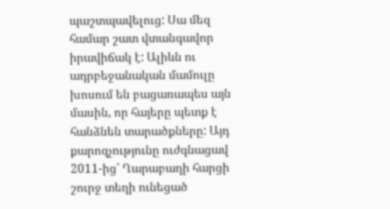պաշտպավելուց: Սա մեզ համար շատ վտանգավոր իրավիճակ է: Ալիևն ու ադրբեջանական մամուլը խոսում են բացառապես այն մասին, որ հայերը պետք է հանձնեն տարածքները: Այդ քարոզչությունը ուժգնացավ 2011-ից՝ Ղարաբաղի հարցի շուրջ տեղի ունեցած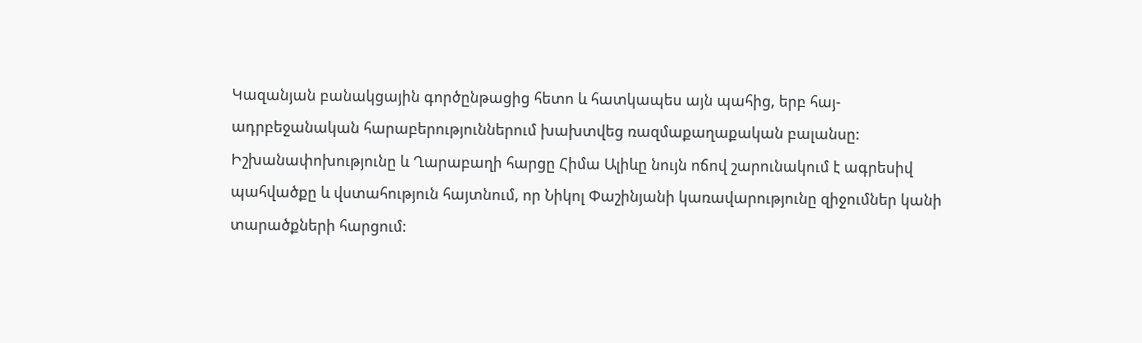Կազանյան բանակցային գործընթացից հետո և հատկապես այն պահից, երբ հայ-ադրբեջանական հարաբերություններում խախտվեց ռազմաքաղաքական բալանսը: Իշխանափոխությունը և Ղարաբաղի հարցը Հիմա Ալիևը նույն ոճով շարունակում է ագրեսիվ պահվածքը և վստահություն հայտնում, որ Նիկոլ Փաշինյանի կառավարությունը զիջումներ կանի տարածքների հարցում: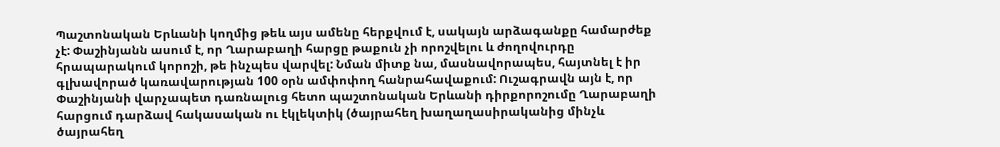Պաշտոնական Երևանի կողմից թեև այս ամենը հերքվում է, սակայն արձագանքը համարժեք չէ: Փաշինյանն ասում է, որ Ղարաբաղի հարցը թաքուն չի որոշվելու և ժողովուրդը հրապարակում կորոշի, թե ինչպես վարվել: Նման միտք նա, մասնավորապես, հայտնել է իր գլխավորած կառավարության 100 օրն ամփոփող հանրահավաքում: Ուշագրավն այն է, որ Փաշինյանի վարչապետ դառնալուց հետո պաշտոնական Երևանի դիրքորոշումը Ղարաբաղի հարցում դարձավ հակասական ու էկլեկտիկ (ծայրահեղ խաղաղասիրականից մինչև ծայրահեղ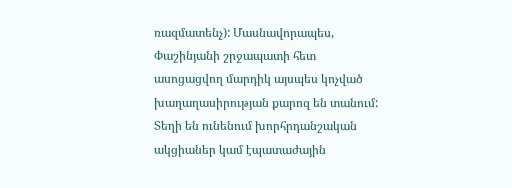ռազմատենչ): Մասնավորապես, Փաշինյանի շրջապատի հետ ասոցացվող մարդիկ այսպես կոչված խաղաղասիրության քարոզ են տանում: Տեղի են ունենում խորհրդանշական ակցիաներ կամ էպատաժային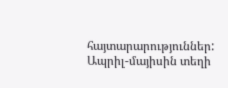հայտարարություններ: Ապրիլ-մայիսին տեղի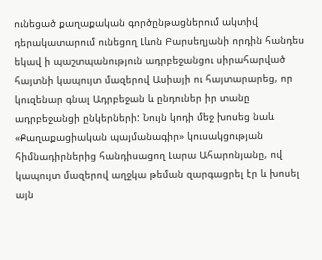ունեցած քաղաքական գործընթացներում ակտիվ դերակատարում ունեցող Լևոն Բարսեղյանի որդին հանդես եկավ ի պաշտպանություն ադրբեջանցու սիրահարված հայտնի կապույտ մազերով Ասիայի ու հայտարարեց, որ կուզենար գնալ Ադրբեջան և ընդուներ իր տանը ադրբեջանցի ընկերների: Նույն կոդի մեջ խոսեց նաև «Քաղաքացիական պայմանագիր» կուսակցության հիմնադիրներից հանդիսացող Լարա Ահարոնյանը, ով կապույտ մազերով աղջկա թեման զարգացրել էր և խոսել այն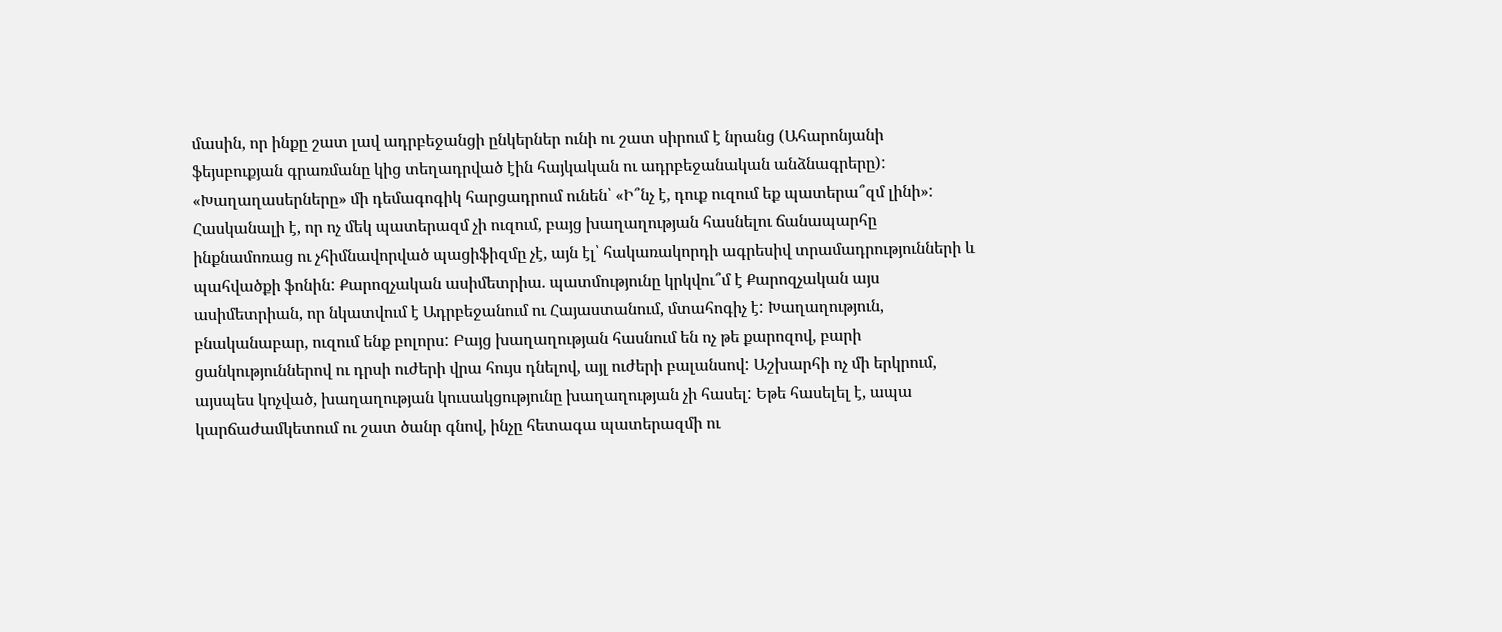մասին, որ ինքը շատ լավ ադրբեջանցի ընկերներ ունի ու շատ սիրում է նրանց (Ահարոնյանի ֆեյսբուքյան գրառմանը կից տեղադրված էին հայկական ու ադրբեջանական անձնագրերը): «Խաղաղասերները» մի դեմագոգիկ հարցադրում ունեն՝ «Ի՞նչ է, դուք ուզում եք պատերա՞զմ լինի»: Հասկանալի է, որ ոչ մեկ պատերազմ չի ուզում, բայց խաղաղության հասնելու ճանապարհը ինքնամոռաց ու չհիմնավորված պացիֆիզմը չէ, այն էլ՝ հակառակորդի ագրեսիվ տրամադրությունների և պահվածքի ֆոնին: Քարոզչական ասիմետրիա. պատմությունը կրկվու՞մ է Քարոզչական այս ասիմետրիան, որ նկատվում է Ադրբեջանում ու Հայաստանում, մտահոգիչ է: Խաղաղություն, բնականաբար, ուզում ենք բոլորս: Բայց խաղաղության հասնում են ոչ թե քարոզով, բարի ցանկություններով ու դրսի ուժերի վրա հույս դնելով, այլ ուժերի բալանսով: Աշխարհի ոչ մի երկրում, այսպես կոչված, խաղաղության կուսակցությունը խաղաղության չի հասել: Եթե հասելել է, ապա կարճաժամկետում ու շատ ծանր գնով, ինչը հետագա պատերազմի ու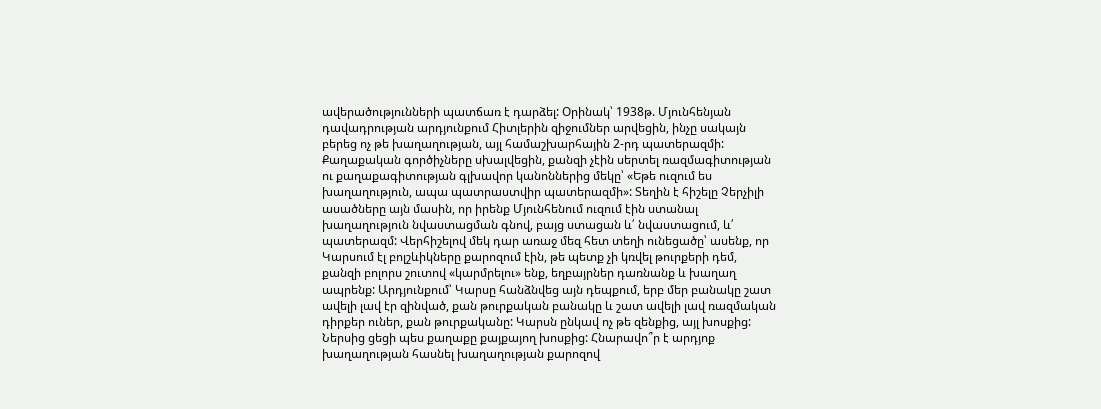ավերածությունների պատճառ է դարձել: Օրինակ՝ 1938թ. Մյունհենյան դավադրության արդյունքում Հիտլերին զիջումներ արվեցին, ինչը սակայն բերեց ոչ թե խաղաղության, այլ համաշխարհային 2-րդ պատերազմի: Քաղաքական գործիչները սխալվեցին, քանզի չէին սերտել ռազմագիտության ու քաղաքագիտության գլխավոր կանոններից մեկը՝ «Եթե ուզում ես խաղաղություն, ապա պատրաստվիր պատերազմի»: Տեղին է հիշելը Չերչիլի ասածները այն մասին, որ իրենք Մյունհենում ուզում էին ստանալ խաղաղություն նվաստացման գնով, բայց ստացան և՛ նվաստացում, և՛ պատերազմ: Վերհիշելով մեկ դար առաջ մեզ հետ տեղի ունեցածը՝ ասենք, որ Կարսում էլ բոլշևիկները քարոզում էին, թե պետք չի կռվել թուրքերի դեմ, քանզի բոլորս շուտով «կարմրելու» ենք, եղբայրներ դառնանք և խաղաղ ապրենք: Արդյունքում՝ Կարսը հանձնվեց այն դեպքում, երբ մեր բանակը շատ ավելի լավ էր զինված, քան թուրքական բանակը և շատ ավելի լավ ռազմական դիրքեր ուներ, քան թուրքականը: Կարսն ընկավ ոչ թե զենքից, այլ խոսքից: Ներսից ցեցի պես քաղաքը քայքայող խոսքից: Հնարավո՞ր է արդյոք խաղաղության հասնել խաղաղության քարոզով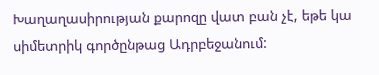Խաղաղասիրության քարոզը վատ բան չէ, եթե կա սիմետրիկ գործընթաց Ադրբեջանում: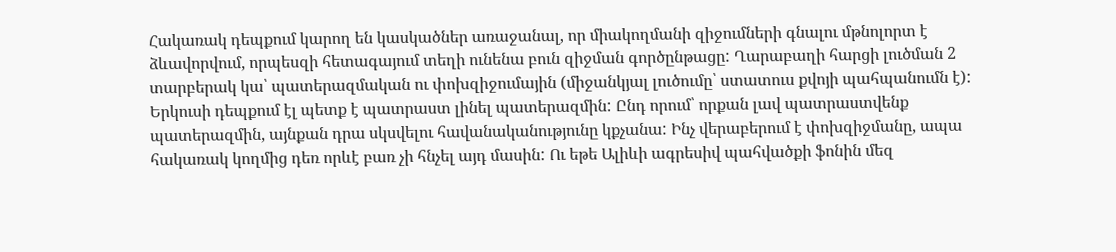Հակառակ դեպքում կարող են կասկածներ առաջանալ, որ միակողմանի զիջումների գնալու մթնոլորտ է ձևավորվում, որպեսզի հետագայում տեղի ունենա բուն զիջման գործընթացը: Ղարաբաղի հարցի լուծման 2 տարբերակ կա՝ պատերազմական ու փոխզիջումային (միջանկյալ լուծումը՝ ստատուս քվոյի պահպանումն է): Երկուսի դեպքում էլ պետք է պատրաստ լինել պատերազմին: Ընդ որում՝ որքան լավ պատրաստվենք պատերազմին, այնքան դրա սկսվելու հավանականությունը կքչանա: Ինչ վերաբերում է փոխզիջմանը, ապա հակառակ կողմից դեռ որևէ բառ չի հնչել այդ մասին: Ու եթե Ալիևի ագրեսիվ պահվածքի ֆոնին մեզ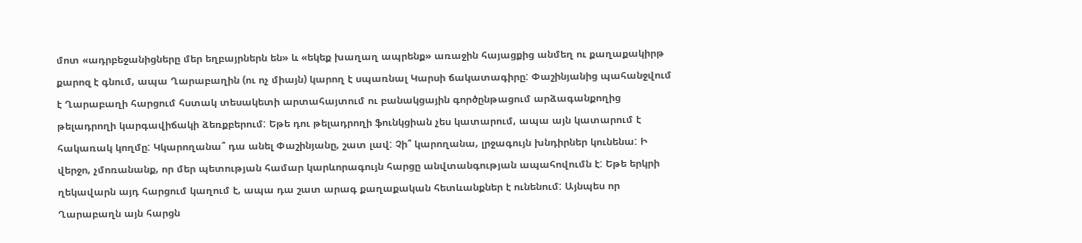մոտ «ադրբեջանիցները մեր եղբայրներն են» և «եկեք խաղաղ ապրենք» առաջին հայացքից անմեղ ու քաղաքակիրթ քարոզ է գնում, ապա Ղարաբաղին (ու ոչ միայն) կարող է սպառնալ Կարսի ճակատագիրը: Փաշինյանից պահանջվում է Ղարաբաղի հարցում հստակ տեսակետի արտահայտում ու բանակցային գործընթացում արձագանքողից թելադրողի կարգավիճակի ձեռքբերում: Եթե դու թելադրողի ֆունկցիան չես կատարում, ապա այն կատարում է հակառակ կողմը: Կկարողանա՞ դա անել Փաշինյանը, շատ լավ: Չի՞ կարողանա, լրջագույն խնդիրներ կունենա: Ի վերջո, չմոռանանք, որ մեր պետության համար կարևորագույն հարցը անվտանգության ապահովումն է: Եթե երկրի ղեկավարն այդ հարցում կաղում է, ապա դա շատ արագ քաղաքական հետևանքներ է ունենում: Այնպես որ Ղարաբաղն այն հարցն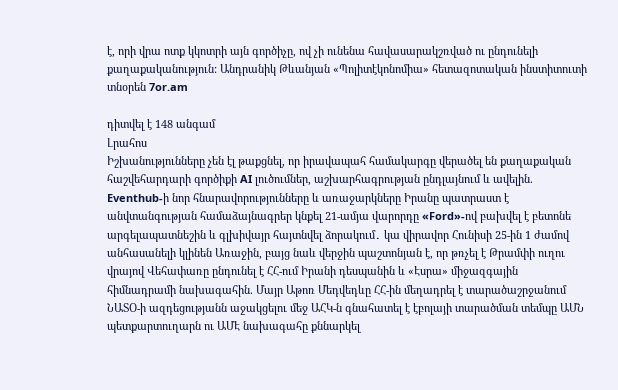է, որի վրա ոտք կկոտրի այն գործիչը, ով չի ունենա հավասարակշռված ու ընդունելի քաղաքականություն: Անդրանիկ Թևանյան «Պոլիտէկոնոմիա» հետազոտական ինստիտուտի տնօրեն 7or.am

դիտվել է 148 անգամ
Լրահոս
Իշխանությունները չեն էլ թաքցնել, որ իրավապահ համակարգը վերածել են քաղաքական հաշվեհարդարի գործիքի AI լուծումներ, աշխարհագրության ընդլայնում և ավելին. Eventhub-ի նոր հնարավորությունները և առաջարկները Իրանը պատրաստ է անվտանգության համաձայնագրեր կնքել 21-ամյա վարորդը «Ford»-ով բախվել է բետոնե արգելապատնեշին և գլխիվայր հայտնվել ձորակում․ կա վիրավոր Հունիսի 25-ին 1 ժամով անհասանելի կլինեն Առաջին, բայց նաև վերջին պաշտոնյան է, որ թռչել է Թրամփի ուղու վրայով Վեհափառը ընդունել է ՀՀ-ում Իրանի դեսպանին և «Էսրա» միջազգային հիմնադրամի նախագահին. Մայր Աթոռ Մեդվեդևը ՀՀ-ին մեղադրել է տարածաշրջանում ՆԱՏՕ-ի ազդեցությանն աջակցելու մեջ ԱՀԿ-ն գնահատել է էբոլայի տարածման տեմպը ԱՄՆ պետքարտուղարն ու ԱՄԷ նախագահը քննարկել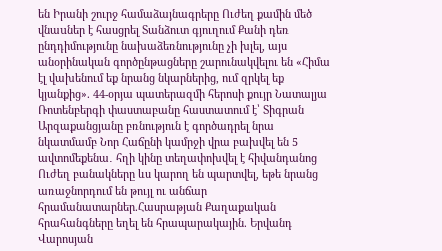են Իրանի շուրջ համաձայնագրերը Ուժեղ քամին մեծ վնաuներ է հասցրել Տանձուտ գյուղում Քանի դեռ ընդդիմությունը նախաձեռնությունը չի խլել, այս անօրինական գործընթացները շարունակվելու են «Հիմա էլ վախենում եք նրանց նկարներից, ում զրկել եք կյանքից». 44-օրյա պատերազմի հերոսի քույր Նատալյա Ռոտենբերգի փաստաբանը հաստատում է՝ Տիգրան Արզաքանցյանը բռնություն է գործադրել նրա նկատմամբ Նոր Հաճընի կամրջի վրա բախվել են 5 ավտոմեքենա․ հղի կինը տեղափոխվել է հիվանդանոց Ուժեղ բանակները ևս կարող են պարտվել, եթե նրանց առաջնորդում են թույլ ու անճար հրամանատարներ.Հասրաթյան Քաղաքական հրահանգները եղել են հրապարակային. Երվանդ Վարոսյան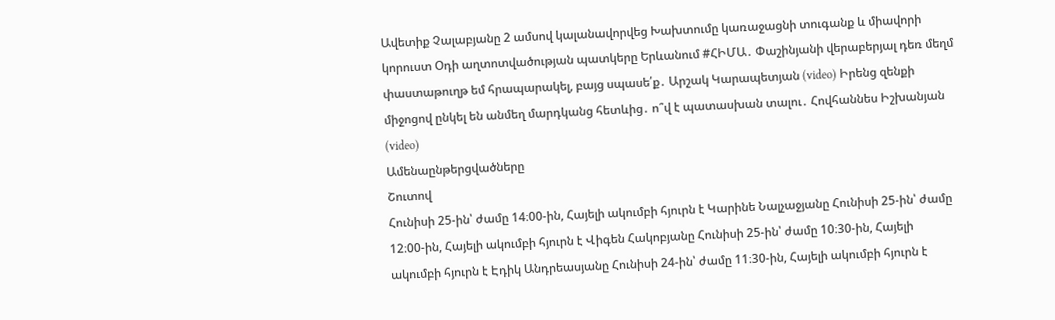Ավետիք Չալաբյանը 2 ամսով կալանավորվեց Խախտումը կառաջացնի տուգանք և միավորի կորուստ Օդի աղտոտվածության պատկերը Երևանում #ՀԻՄԱ․ Փաշինյանի վերաբերյալ դեռ մեղմ փաստաթուղթ եմ հրապարակել, բայց սպասե՛ք․ Արշակ Կարապետյան (video) Իրենց զենքի միջոցով ընկել են անմեղ մարդկանց հետևից․ ո՞վ է պատասխան տալու․ Հովհաննես Իշխանյան (video)
Ամենաընթերցվածները
Շուտով
Հունիսի 25-ին՝ ժամը 14։00-ին, Հայելի ակումբի հյուրն է Կարինե Նալչաջյանը Հունիսի 25-ին՝ ժամը 12։00-ին, Հայելի ակումբի հյուրն է Վիգեն Հակոբյանը Հունիսի 25-ին՝ ժամը 10։30-ին, Հայելի ակումբի հյուրն է Էդիկ Անդրեասյանը Հունիսի 24-ին՝ ժամը 11։30-ին, Հայելի ակումբի հյուրն է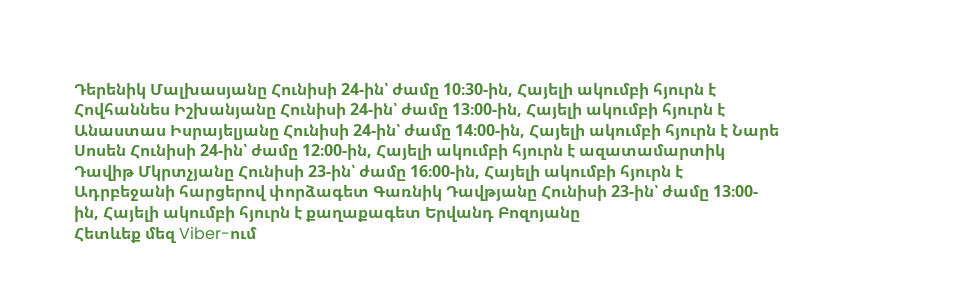Դերենիկ Մալխասյանը Հունիսի 24-ին՝ ժամը 10։30-ին, Հայելի ակումբի հյուրն է Հովհաննես Իշխանյանը Հունիսի 24-ին՝ ժամը 13։00-ին, Հայելի ակումբի հյուրն է Անաստաս Իսրայելյանը Հունիսի 24-ին՝ ժամը 14։00-ին, Հայելի ակումբի հյուրն է Նարե Սոսեն Հունիսի 24-ին՝ ժամը 12։00-ին, Հայելի ակումբի հյուրն է ազատամարտիկ Դավիթ Մկրտչյանը Հունիսի 23-ին՝ ժամը 16։00-ին, Հայելի ակումբի հյուրն է Ադրբեջանի հարցերով փորձագետ Գառնիկ Դավթյանը Հունիսի 23-ին՝ ժամը 13։00-ին, Հայելի ակումբի հյուրն է քաղաքագետ Երվանդ Բոզոյանը
Հետևեք մեզ Viber-ում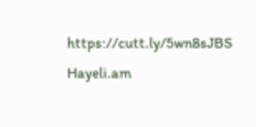https://cutt.ly/5wn8sJBS
Hayeli.am